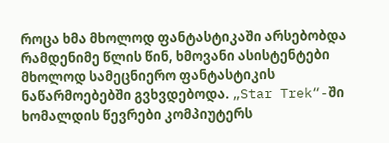როცა ხმა მხოლოდ ფანტასტიკაში არსებობდა
რამდენიმე წლის წინ, ხმოვანი ასისტენტები მხოლოდ სამეცნიერო ფანტასტიკის ნაწარმოებებში გვხვდებოდა. „Star Trek“-ში ხომალდის წევრები კომპიუტერს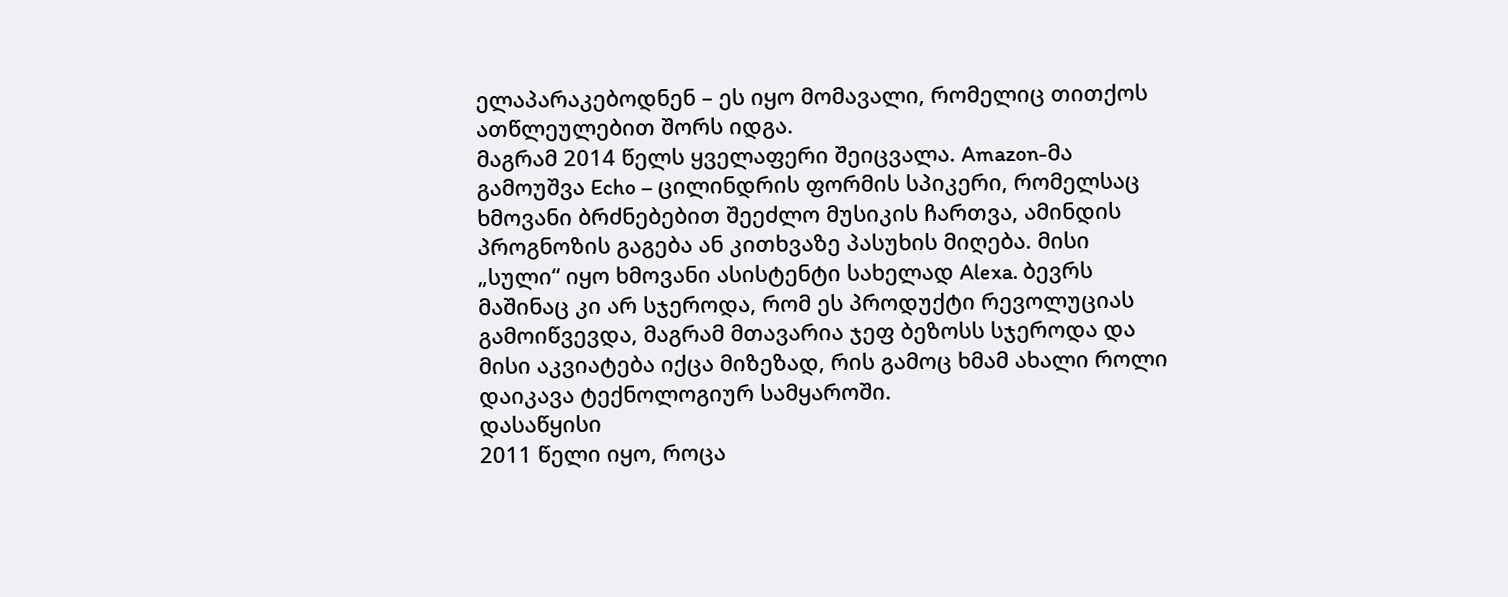ელაპარაკებოდნენ – ეს იყო მომავალი, რომელიც თითქოს ათწლეულებით შორს იდგა.
მაგრამ 2014 წელს ყველაფერი შეიცვალა. Amazon-მა გამოუშვა Echo – ცილინდრის ფორმის სპიკერი, რომელსაც ხმოვანი ბრძნებებით შეეძლო მუსიკის ჩართვა, ამინდის პროგნოზის გაგება ან კითხვაზე პასუხის მიღება. მისი „სული“ იყო ხმოვანი ასისტენტი სახელად Alexa. ბევრს მაშინაც კი არ სჯეროდა, რომ ეს პროდუქტი რევოლუციას გამოიწვევდა, მაგრამ მთავარია ჯეფ ბეზოსს სჯეროდა და მისი აკვიატება იქცა მიზეზად, რის გამოც ხმამ ახალი როლი დაიკავა ტექნოლოგიურ სამყაროში.
დასაწყისი
2011 წელი იყო, როცა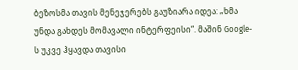ბეზოსმა თავის მენეჯერებს გაუზიარა იდეა: „ხმა უნდა გახდეს მომავალი ინტერფეისი“. მაშინ Google-ს უკვე ჰყავდა თავისი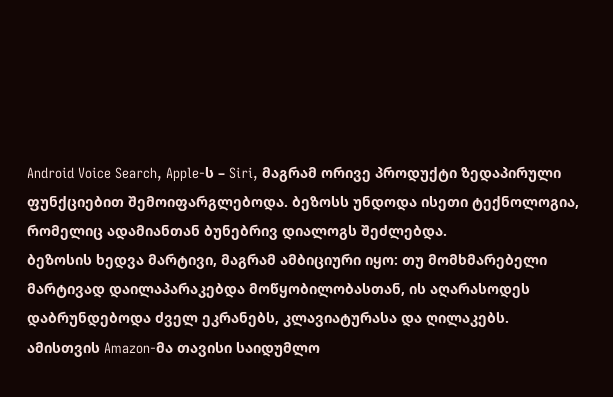Android Voice Search, Apple-ს – Siri, მაგრამ ორივე პროდუქტი ზედაპირული ფუნქციებით შემოიფარგლებოდა. ბეზოსს უნდოდა ისეთი ტექნოლოგია, რომელიც ადამიანთან ბუნებრივ დიალოგს შეძლებდა.
ბეზოსის ხედვა მარტივი, მაგრამ ამბიციური იყო: თუ მომხმარებელი მარტივად დაილაპარაკებდა მოწყობილობასთან, ის აღარასოდეს დაბრუნდებოდა ძველ ეკრანებს, კლავიატურასა და ღილაკებს.
ამისთვის Amazon-მა თავისი საიდუმლო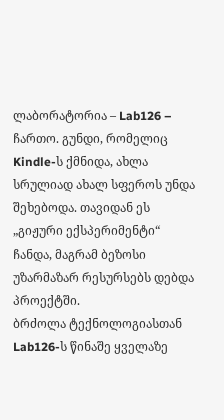ლაბორატორია – Lab126 – ჩართო. გუნდი, რომელიც Kindle-ს ქმნიდა, ახლა სრულიად ახალ სფეროს უნდა შეხებოდა. თავიდან ეს „გიჟური ექსპერიმენტი“ ჩანდა, მაგრამ ბეზოსი უზარმაზარ რესურსებს დებდა პროექტში.
ბრძოლა ტექნოლოგიასთან
Lab126-ს წინაშე ყველაზე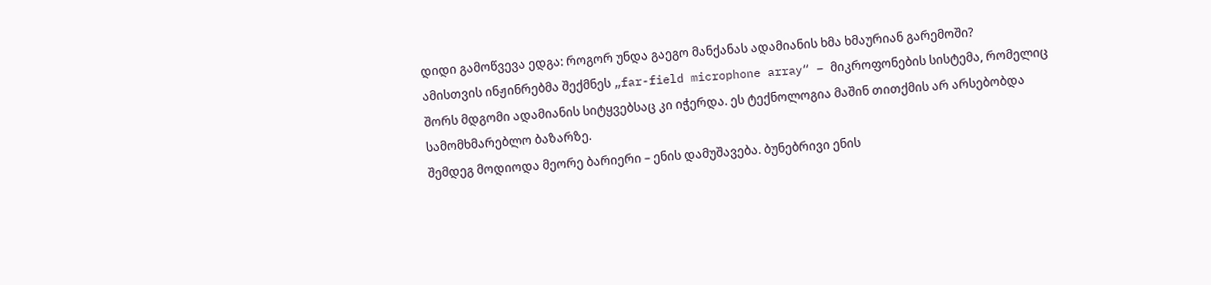დიდი გამოწვევა ედგა: როგორ უნდა გაეგო მანქანას ადამიანის ხმა ხმაურიან გარემოში?
ამისთვის ინჟინრებმა შექმნეს „far-field microphone array“ – მიკროფონების სისტემა, რომელიც შორს მდგომი ადამიანის სიტყვებსაც კი იჭერდა. ეს ტექნოლოგია მაშინ თითქმის არ არსებობდა სამომხმარებლო ბაზარზე.
შემდეგ მოდიოდა მეორე ბარიერი – ენის დამუშავება. ბუნებრივი ენის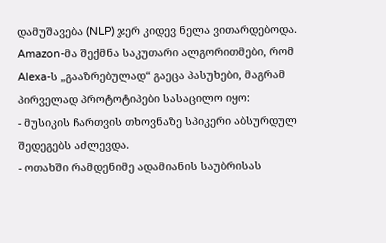დამუშავება (NLP) ჯერ კიდევ ნელა ვითარდებოდა. Amazon-მა შექმნა საკუთარი ალგორითმები, რომ Alexa-ს „გააზრებულად“ გაეცა პასუხები, მაგრამ პირველად პროტოტიპები სასაცილო იყო:
- მუსიკის ჩართვის თხოვნაზე სპიკერი აბსურდულ შედეგებს აძლევდა.
- ოთახში რამდენიმე ადამიანის საუბრისას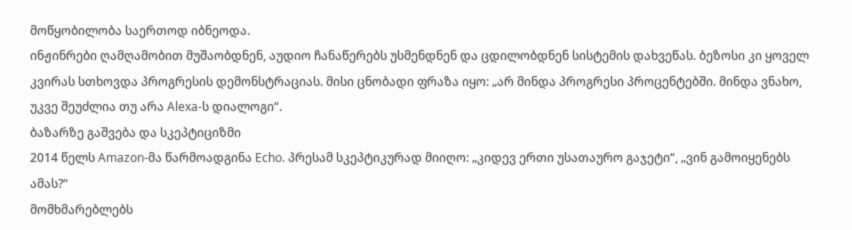მოწყობილობა საერთოდ იბნეოდა.
ინჟინრები ღამღამობით მუშაობდნენ, აუდიო ჩანაწერებს უსმენდნენ და ცდილობდნენ სისტემის დახვეწას. ბეზოსი კი ყოველ კვირას სთხოვდა პროგრესის დემონსტრაციას. მისი ცნობადი ფრაზა იყო: „არ მინდა პროგრესი პროცენტებში. მინდა ვნახო, უკვე შეუძლია თუ არა Alexa-ს დიალოგი“.
ბაზარზე გაშვება და სკეპტიციზმი
2014 წელს Amazon-მა წარმოადგინა Echo. პრესამ სკეპტიკურად მიიღო: „კიდევ ერთი უსათაურო გაჯეტი“, „ვინ გამოიყენებს ამას?“
მომხმარებლებს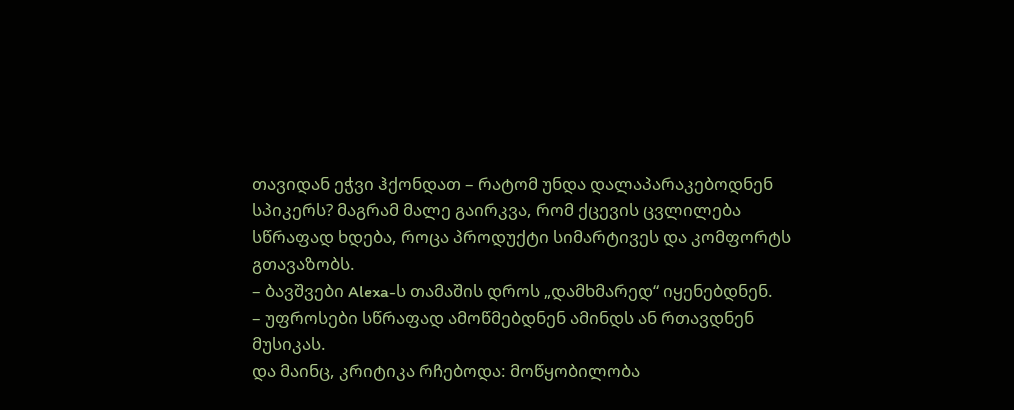თავიდან ეჭვი ჰქონდათ – რატომ უნდა დალაპარაკებოდნენ სპიკერს? მაგრამ მალე გაირკვა, რომ ქცევის ცვლილება სწრაფად ხდება, როცა პროდუქტი სიმარტივეს და კომფორტს გთავაზობს.
– ბავშვები Alexa-ს თამაშის დროს „დამხმარედ“ იყენებდნენ.
– უფროსები სწრაფად ამოწმებდნენ ამინდს ან რთავდნენ მუსიკას.
და მაინც, კრიტიკა რჩებოდა: მოწყობილობა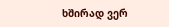ხშირად ვერ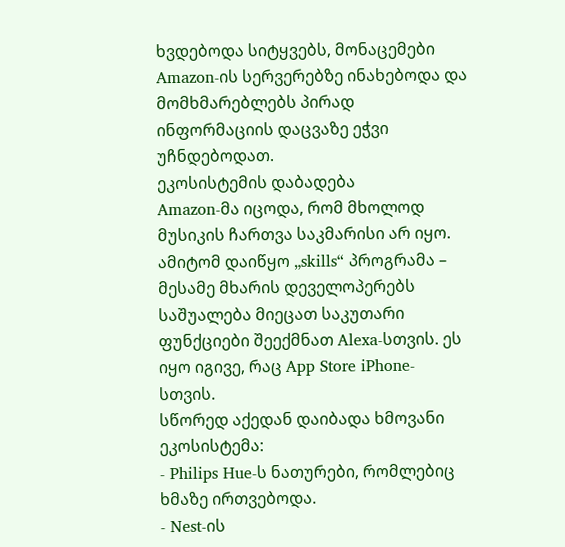ხვდებოდა სიტყვებს, მონაცემები Amazon-ის სერვერებზე ინახებოდა და მომხმარებლებს პირად ინფორმაციის დაცვაზე ეჭვი უჩნდებოდათ.
ეკოსისტემის დაბადება
Amazon-მა იცოდა, რომ მხოლოდ მუსიკის ჩართვა საკმარისი არ იყო. ამიტომ დაიწყო „skills“ პროგრამა – მესამე მხარის დეველოპერებს საშუალება მიეცათ საკუთარი ფუნქციები შეექმნათ Alexa-სთვის. ეს იყო იგივე, რაც App Store iPhone-სთვის.
სწორედ აქედან დაიბადა ხმოვანი ეკოსისტემა:
- Philips Hue-ს ნათურები, რომლებიც ხმაზე ირთვებოდა.
- Nest-ის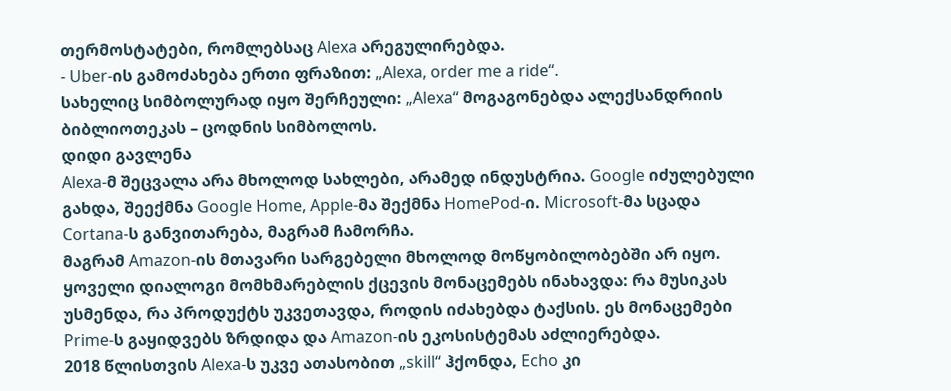თერმოსტატები, რომლებსაც Alexa არეგულირებდა.
- Uber-ის გამოძახება ერთი ფრაზით: „Alexa, order me a ride“.
სახელიც სიმბოლურად იყო შერჩეული: „Alexa“ მოგაგონებდა ალექსანდრიის ბიბლიოთეკას – ცოდნის სიმბოლოს.
დიდი გავლენა
Alexa-მ შეცვალა არა მხოლოდ სახლები, არამედ ინდუსტრია. Google იძულებული გახდა, შეექმნა Google Home, Apple-მა შექმნა HomePod-ი. Microsoft-მა სცადა Cortana-ს განვითარება, მაგრამ ჩამორჩა.
მაგრამ Amazon-ის მთავარი სარგებელი მხოლოდ მოწყობილობებში არ იყო. ყოველი დიალოგი მომხმარებლის ქცევის მონაცემებს ინახავდა: რა მუსიკას უსმენდა, რა პროდუქტს უკვეთავდა, როდის იძახებდა ტაქსის. ეს მონაცემები Prime-ს გაყიდვებს ზრდიდა და Amazon-ის ეკოსისტემას აძლიერებდა.
2018 წლისთვის Alexa-ს უკვე ათასობით „skill“ ჰქონდა, Echo კი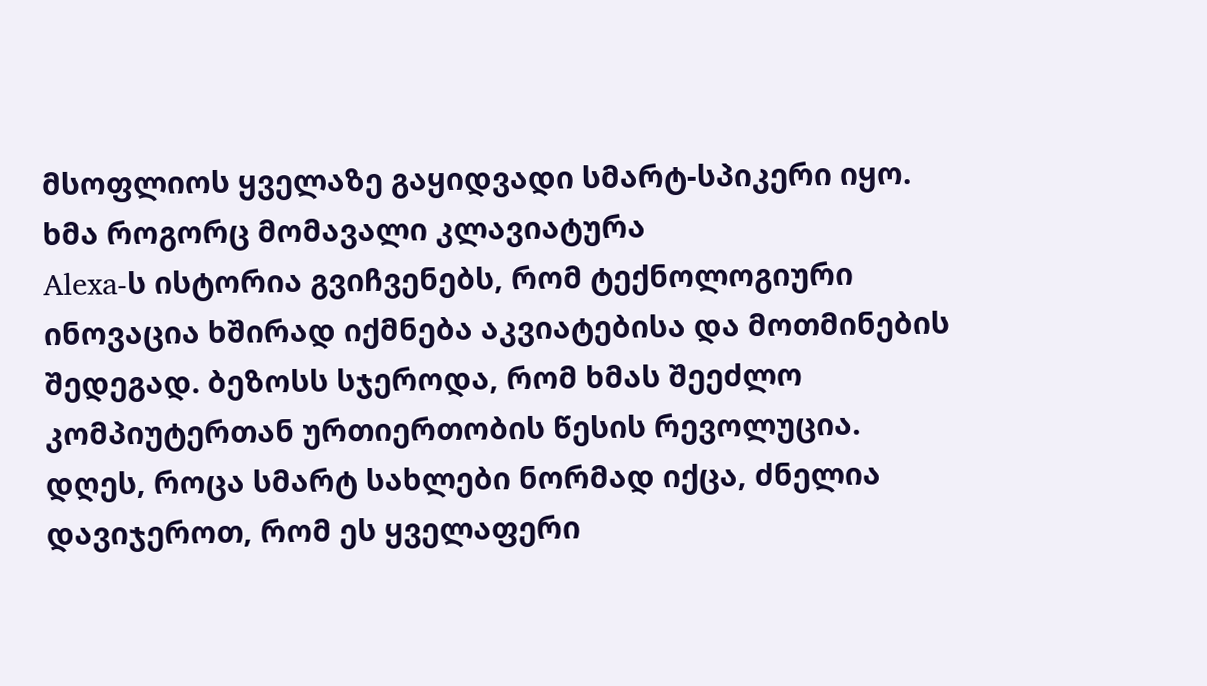მსოფლიოს ყველაზე გაყიდვადი სმარტ-სპიკერი იყო.
ხმა როგორც მომავალი კლავიატურა
Alexa-ს ისტორია გვიჩვენებს, რომ ტექნოლოგიური ინოვაცია ხშირად იქმნება აკვიატებისა და მოთმინების შედეგად. ბეზოსს სჯეროდა, რომ ხმას შეეძლო კომპიუტერთან ურთიერთობის წესის რევოლუცია.
დღეს, როცა სმარტ სახლები ნორმად იქცა, ძნელია დავიჯეროთ, რომ ეს ყველაფერი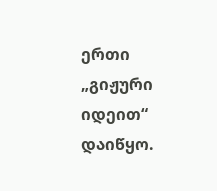ერთი „გიჟური იდეით“ დაიწყო.